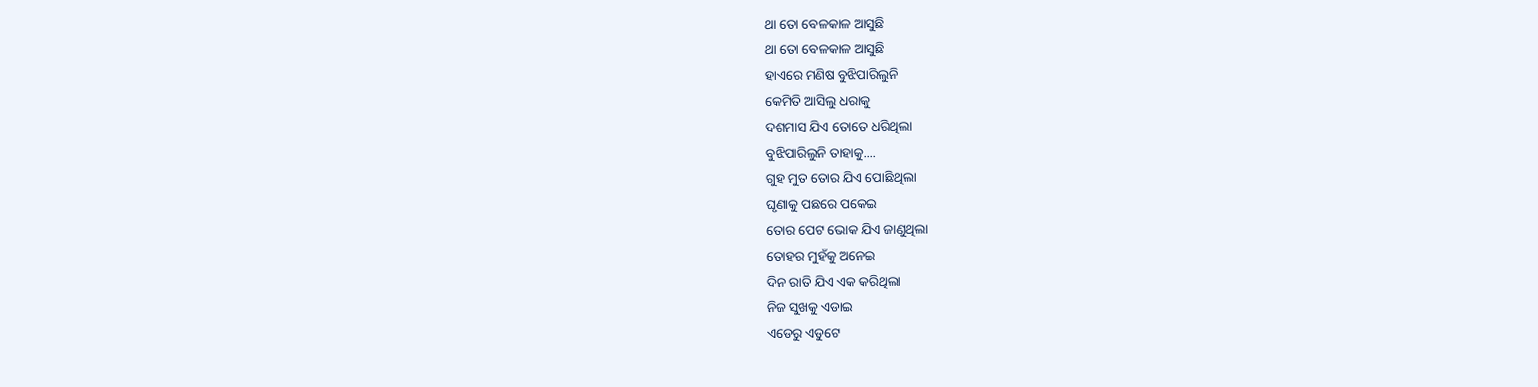ଥା ତୋ ବେଳକାଳ ଆସୁଛି
ଥା ତୋ ବେଳକାଳ ଆସୁଛି
ହାଏରେ ମଣିଷ ବୁଝିପାରିଲୁନି
କେମିତି ଆସିଲୁ ଧରାକୁ
ଦଶମାସ ଯିଏ ତୋତେ ଧରିଥିଲା
ବୁଝିପାରିଲୁନି ତାହାକୁ....
ଗୁହ ମୁତ ତୋର ଯିଏ ପୋଛିଥିଲା
ଘୃଣାକୁ ପଛରେ ପକେଇ
ତୋର ପେଟ ଭୋକ ଯିଏ ଜାଣୁଥିଲା
ତୋହର ମୁହଁକୁ ଅନେଇ
ଦିନ ରାତି ଯିଏ ଏକ କରିଥିଲା
ନିଜ ସୁଖକୁ ଏଡାଇ
ଏଡେରୁ ଏଡୁଟେ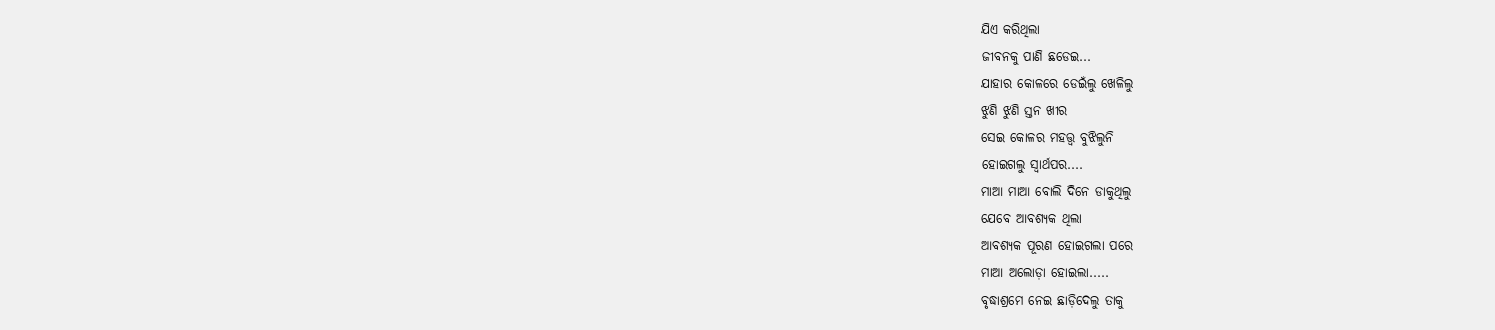ଯିଏ କରିଥିଲା
ଜୀବନକୁ ପାଣି ଛଡେଇ...
ଯାହାର କୋଳରେ ଡେଇଁଲୁ ଖେଳିଲୁ
ଝୁଣି ଝୁଣି ସ୍ତନ ଖୀର
ସେଇ କୋଳର ମହତ୍ତ୍ୱ ବୁଝିଲୁନି
ହୋଇଗଲୁ ସ୍ୱାର୍ଥପର....
ମାଆ ମାଆ ବୋଲି ଦିନେ ଡାକୁଥିଲୁ
ଯେବେ ଆବଶ୍ୟକ ଥିଲା
ଆବଶ୍ୟକ ପୂରଣ ହୋଇଗଲା ପରେ
ମାଆ ଅଲୋଡ଼ା ହୋଇଲା.....
ବୃଦ୍ଧାଶ୍ରମେ ନେଇ ଛାଡ଼ିଦେଲୁ ତାକୁ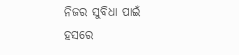ନିଜର ସୁବିଧା ପାଇଁ
ହସରେ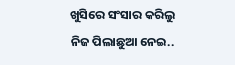ଖୁସିରେ ସଂସାର କରିଲୁ
ନିଜ ପିଲାଛୁଆ ନେଇ..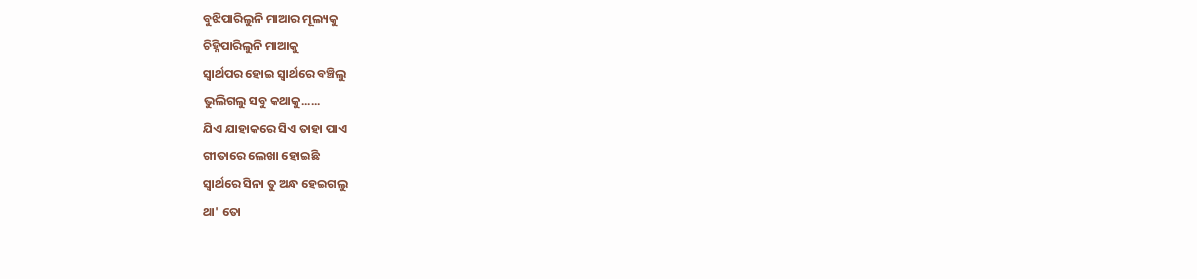ବୁଝିପାରିଲୁନି ମାଆର ମୂଲ୍ୟକୁ
ଚିହ୍ନିପାରିଲୁନି ମାଆକୁ
ସ୍ୱାର୍ଥପର ହୋଇ ସ୍ୱାର୍ଥରେ ବଞ୍ଚିଲୁ
ଭୁଲିଗଲୁ ସବୁ କଥାକୁ......
ଯିଏ ଯାହାକରେ ସିଏ ତାହା ପାଏ
ଗୀତାରେ ଲେଖା ହୋଇଛି
ସ୍ୱାର୍ଥରେ ସିନା ତୁ ଅନ୍ଧ ହେଇଗଲୁ
ଥା' ତୋ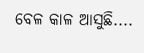ବେଳ କାଳ ଆସୁଛି....